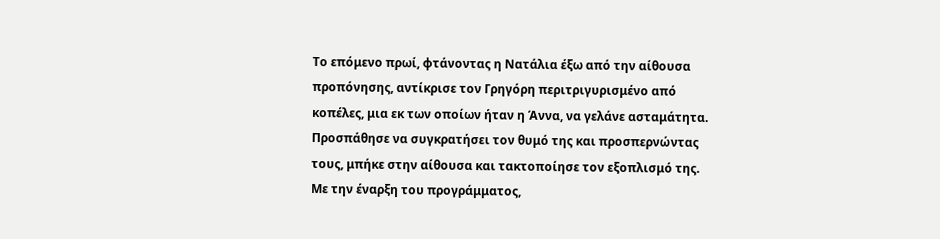Το επόμενο πρωί, φτάνοντας η Νατάλια έξω από την αίθουσα προπόνησης, αντίκρισε τον Γρηγόρη περιτριγυρισμένο από κοπέλες, μια εκ των οποίων ήταν η Άννα, να γελάνε ασταμάτητα. Προσπάθησε να συγκρατήσει τον θυμό της και προσπερνώντας τους, μπήκε στην αίθουσα και τακτοποίησε τον εξοπλισμό της. Με την έναρξη του προγράμματος,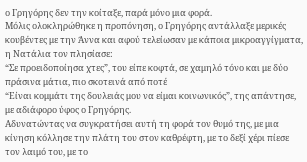ο Γρηγόρης δεν την κοίταξε, παρά μόνο μια φορά.
Μόλις ολοκληρώθηκε η προπόνηση, ο Γρηγόρης αντάλλαξε μερικές κουβέντες με την Άννα και αφού τελείωσαν με κάποια μικροαγγίγματα, η Νατάλια τον πλησίασε:
“Σε προειδοποίησα χτες”, του είπε κοφτά, σε χαμηλό τόνο και με δύο πράσινα μάτια, πιο σκοτεινά από ποτέ
“Είναι κομμάτι της δουλειάς μου να είμαι κοινωνικός”, της απάντησε, με αδιάφορο ύφος ο Γρηγόρης.
Αδυνατώντας να συγκρατήσει αυτή τη φορά τον θυμό της, με μια κίνηση κόλλησε την πλάτη του στον καθρέφτη, με το δεξί χέρι πίεσε τον λαιμό του, με το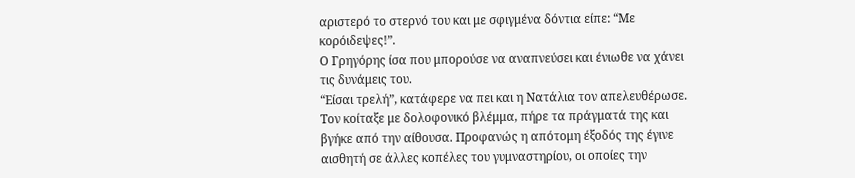αριστερό το στερνό του και με σφιγμένα δόντια είπε: “Με κορόιδεψες!”.
Ο Γρηγόρης ίσα που μπορούσε να αναπνεύσει και ένιωθε να χάνει τις δυνάμεις του.
“Είσαι τρελή”, κατάφερε να πει και η Νατάλια τον απελευθέρωσε. Τον κοίταξε με δολοφονικό βλέμμα, πήρε τα πράγματά της και βγήκε από την αίθουσα. Προφανώς η απότομη έξοδός της έγινε αισθητή σε άλλες κοπέλες του γυμναστηρίου, οι οποίες την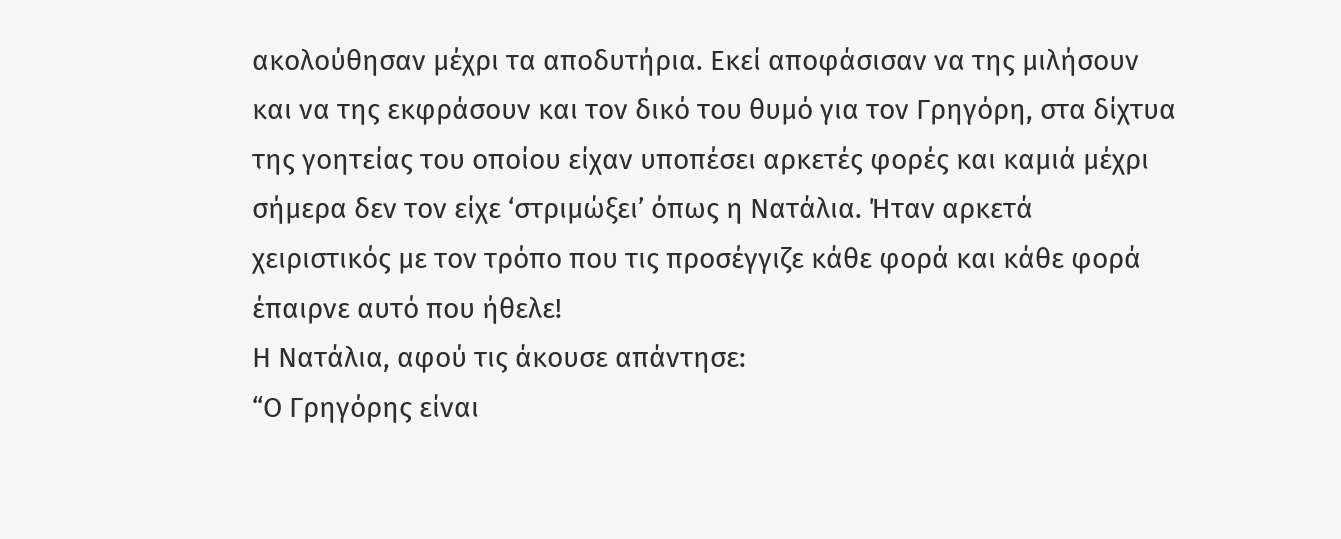ακολούθησαν μέχρι τα αποδυτήρια. Εκεί αποφάσισαν να της μιλήσουν και να της εκφράσουν και τον δικό του θυμό για τον Γρηγόρη, στα δίχτυα της γοητείας του οποίου είχαν υποπέσει αρκετές φορές και καμιά μέχρι σήμερα δεν τον είχε ‘στριμώξει’ όπως η Νατάλια. Ήταν αρκετά χειριστικός με τον τρόπο που τις προσέγγιζε κάθε φορά και κάθε φορά έπαιρνε αυτό που ήθελε!
Η Νατάλια, αφού τις άκουσε απάντησε:
“Ο Γρηγόρης είναι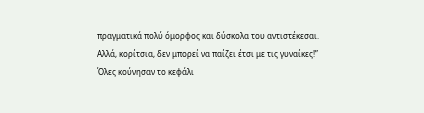πραγματικά πολύ όμορφος και δύσκολα του αντιστέκεσαι. Αλλά, κορίτσια, δεν μπορεί να παίζει έτσι με τις γυναίκες!”
Όλες κούνησαν το κεφάλι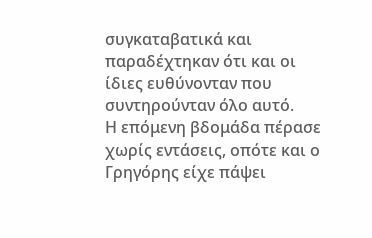συγκαταβατικά και παραδέχτηκαν ότι και οι ίδιες ευθύνονταν που συντηρούνταν όλο αυτό.
Η επόμενη βδομάδα πέρασε χωρίς εντάσεις, οπότε και ο Γρηγόρης είχε πάψει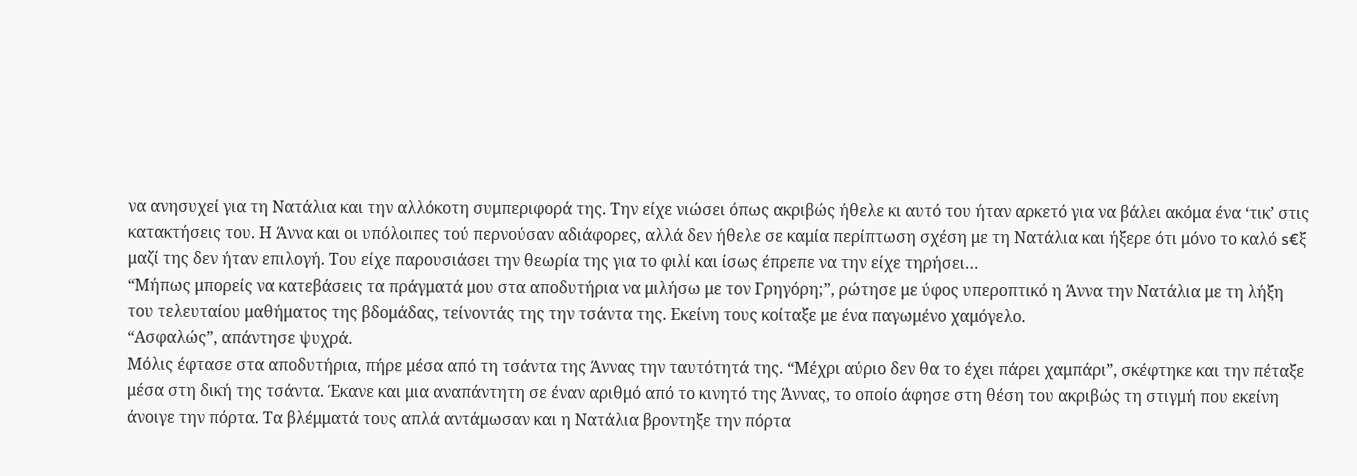να ανησυχεί για τη Νατάλια και την αλλόκοτη συμπεριφορά της. Την είχε νιώσει όπως ακριβώς ήθελε κι αυτό του ήταν αρκετό για να βάλει ακόμα ένα ‘τικ’ στις κατακτήσεις του. Η Άννα και οι υπόλοιπες τού περνούσαν αδιάφορες, αλλά δεν ήθελε σε καμία περίπτωση σχέση με τη Νατάλια και ήξερε ότι μόνο το καλό s€ξ μαζί της δεν ήταν επιλογή. Του είχε παρουσιάσει την θεωρία της για το φιλί και ίσως έπρεπε να την είχε τηρήσει…
“Μήπως μπορείς να κατεβάσεις τα πράγματά μου στα αποδυτήρια να μιλήσω με τον Γρηγόρη;”, ρώτησε με ύφος υπεροπτικό η Άννα την Νατάλια με τη λήξη του τελευταίου μαθήματος της βδομάδας, τείνοντάς της την τσάντα της. Εκείνη τους κοίταξε με ένα παγωμένο χαμόγελο.
“Ασφαλώς”, απάντησε ψυχρά.
Μόλις έφτασε στα αποδυτήρια, πήρε μέσα από τη τσάντα της Άννας την ταυτότητά της. “Μέχρι αύριο δεν θα το έχει πάρει χαμπάρι”, σκέφτηκε και την πέταξε μέσα στη δική της τσάντα. Έκανε και μια αναπάντητη σε έναν αριθμό από το κινητό της Άννας, το οποίο άφησε στη θέση του ακριβώς τη στιγμή που εκείνη άνοιγε την πόρτα. Τα βλέμματά τους απλά αντάμωσαν και η Νατάλια βροντηξε την πόρτα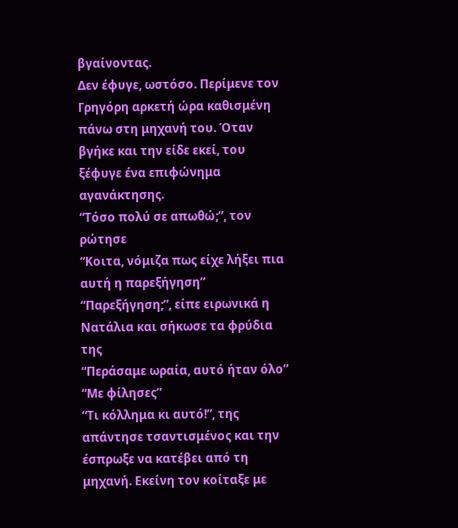βγαίνοντας.
Δεν έφυγε, ωστόσο. Περίμενε τον Γρηγόρη αρκετή ώρα καθισμένη πάνω στη μηχανή του. Όταν βγήκε και την είδε εκεί, του ξέφυγε ένα επιφώνημα αγανάκτησης.
“Τόσο πολύ σε απωθώ;”, τον ρώτησε
“Κοιτα, νόμιζα πως είχε λήξει πια αυτή η παρεξήγηση”
“Παρεξήγηση;”, είπε ειρωνικά η Νατάλια και σήκωσε τα φρύδια της
“Περάσαμε ωραία, αυτό ήταν όλο”
“Με φίλησες”
“Τι κόλλημα κι αυτό!”, της απάντησε τσαντισμένος και την έσπρωξε να κατέβει από τη μηχανή. Εκείνη τον κοίταξε με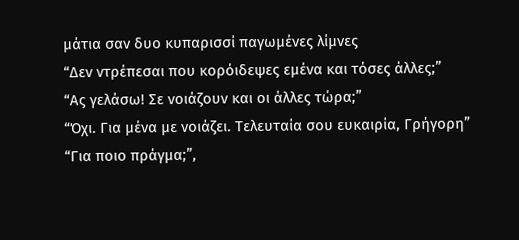μάτια σαν δυο κυπαρισσί παγωμένες λίμνες
“Δεν ντρέπεσαι που κορόιδεψες εμένα και τόσες άλλες;”
“Ας γελάσω! Σε νοιάζουν και οι άλλες τώρα;”
“Όχι. Για μένα με νοιάζει. Τελευταία σου ευκαιρία, Γρήγορη”
“Για ποιο πράγμα;”,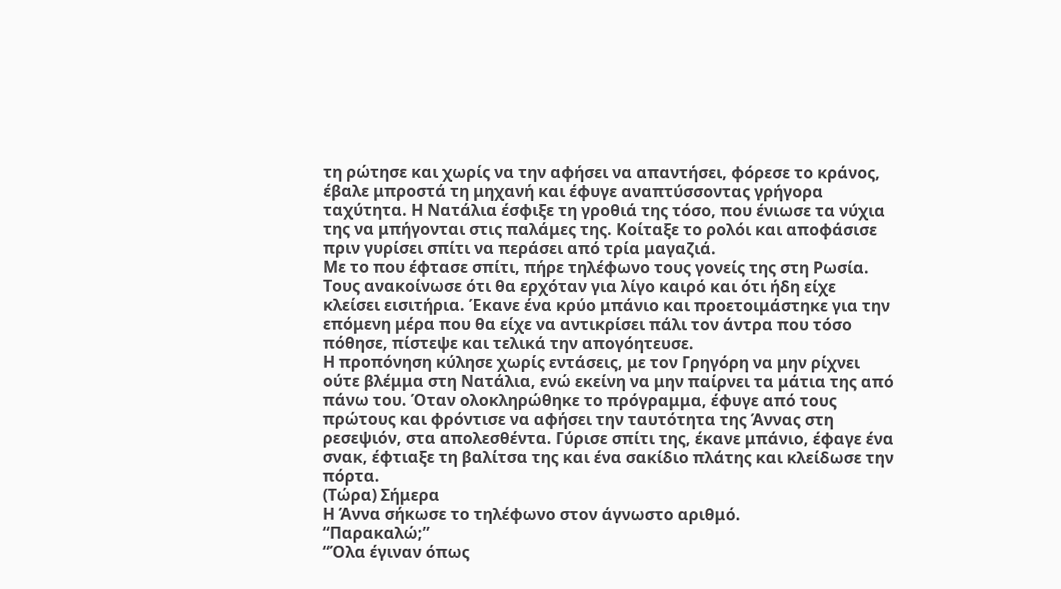τη ρώτησε και χωρίς να την αφήσει να απαντήσει, φόρεσε το κράνος, έβαλε μπροστά τη μηχανή και έφυγε αναπτύσσοντας γρήγορα ταχύτητα. Η Νατάλια έσφιξε τη γροθιά της τόσο, που ένιωσε τα νύχια της να μπήγονται στις παλάμες της. Κοίταξε το ρολόι και αποφάσισε πριν γυρίσει σπίτι να περάσει από τρία μαγαζιά.
Με το που έφτασε σπίτι, πήρε τηλέφωνο τους γονείς της στη Ρωσία. Τους ανακοίνωσε ότι θα ερχόταν για λίγο καιρό και ότι ήδη είχε κλείσει εισιτήρια. Έκανε ένα κρύο μπάνιο και προετοιμάστηκε για την επόμενη μέρα που θα είχε να αντικρίσει πάλι τον άντρα που τόσο πόθησε, πίστεψε και τελικά την απογόητευσε.
Η προπόνηση κύλησε χωρίς εντάσεις, με τον Γρηγόρη να μην ρίχνει ούτε βλέμμα στη Νατάλια, ενώ εκείνη να μην παίρνει τα μάτια της από πάνω του. Όταν ολοκληρώθηκε το πρόγραμμα, έφυγε από τους πρώτους και φρόντισε να αφήσει την ταυτότητα της Άννας στη ρεσεψιόν, στα απολεσθέντα. Γύρισε σπίτι της, έκανε μπάνιο, έφαγε ένα σνακ, έφτιαξε τη βαλίτσα της και ένα σακίδιο πλάτης και κλείδωσε την πόρτα.
(Τώρα) Σήμερα
Η Άννα σήκωσε το τηλέφωνο στον άγνωστο αριθμό.
“Παρακαλώ;”
“Όλα έγιναν όπως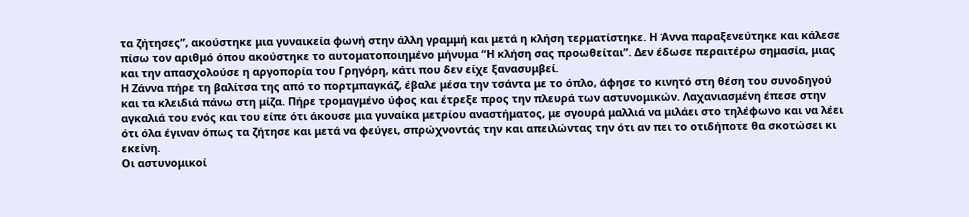τα ζήτησες”, ακούστηκε μια γυναικεία φωνή στην άλλη γραμμή και μετά η κλήση τερματίστηκε. Η Άννα παραξενεύτηκε και κάλεσε πίσω τον αριθμό όπου ακούστηκε το αυτοματοποιημένο μήνυμα “Η κλήση σας προωθείται”. Δεν έδωσε περαιτέρω σημασία, μιας και την απασχολούσε η αργοπορία του Γρηγόρη, κάτι που δεν είχε ξανασυμβεί.
Η Ζάννα πήρε τη βαλίτσα της από το πορτμπαγκάζ, έβαλε μέσα την τσάντα με το όπλο, άφησε το κινητό στη θέση του συνοδηγού και τα κλειδιά πάνω στη μίζα. Πήρε τρομαγμένο ύφος και έτρεξε προς την πλευρά των αστυνομικών. Λαχανιασμένη έπεσε στην αγκαλιά του ενός και του είπε ότι άκουσε μια γυναίκα μετρίου αναστήματος, με σγουρά μαλλιά να μιλάει στο τηλέφωνο και να λέει ότι όλα έγιναν όπως τα ζήτησε και μετά να φεύγει, σπρώχνοντάς την και απειλώντας την ότι αν πει το οτιδήποτε θα σκοτώσει κι εκείνη.
Οι αστυνομικοί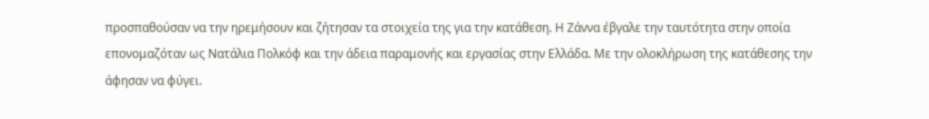προσπαθούσαν να την ηρεμήσουν και ζήτησαν τα στοιχεία της για την κατάθεση. Η Ζάννα έβγαλε την ταυτότητα στην οποία επονομαζόταν ως Νατάλια Πολκόφ και την άδεια παραμονής και εργασίας στην Ελλάδα. Με την ολοκλήρωση της κατάθεσης την άφησαν να φύγει.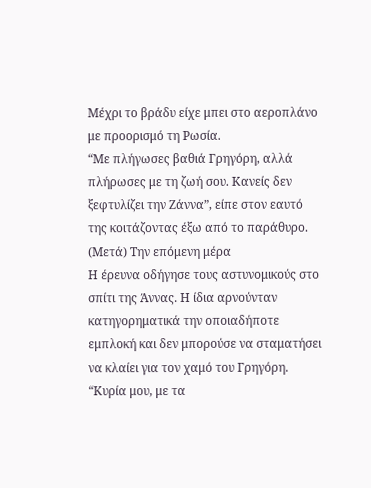Μέχρι το βράδυ είχε μπει στο αεροπλάνο με προορισμό τη Ρωσία.
“Με πλήγωσες βαθιά Γρηγόρη, αλλά πλήρωσες με τη ζωή σου. Κανείς δεν ξεφτυλίζει την Ζάννα”, είπε στον εαυτό της κοιτάζοντας έξω από το παράθυρο.
(Μετά) Την επόμενη μέρα
Η έρευνα οδήγησε τους αστυνομικούς στο σπίτι της Άννας. Η ίδια αρνούνταν κατηγορηματικά την οποιαδήποτε εμπλοκή και δεν μπορούσε να σταματήσει να κλαίει για τον χαμό του Γρηγόρη.
“Κυρία μου, με τα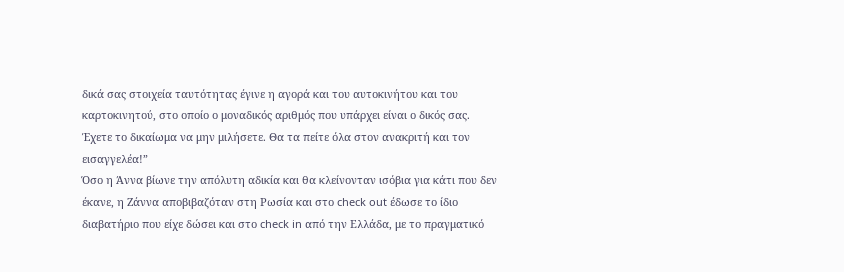δικά σας στοιχεία ταυτότητας έγινε η αγορά και του αυτοκινήτου και του καρτοκινητού, στο οποίο ο μοναδικός αριθμός που υπάρχει είναι ο δικός σας. Έχετε το δικαίωμα να μην μιλήσετε. Θα τα πείτε όλα στον ανακριτή και τον εισαγγελέα!”
Όσο η Άννα βίωνε την απόλυτη αδικία και θα κλείνονταν ισόβια για κάτι που δεν έκανε, η Ζάννα αποβιβαζόταν στη Ρωσία και στο check out έδωσε το ίδιο διαβατήριο που είχε δώσει και στο check in από την Ελλάδα, με το πραγματικό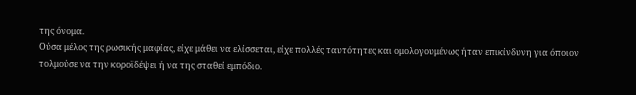της όνομα.
Ούσα μέλος της ρωσικής μαφίας, είχε μάθει να ελίσσεται, είχε πολλές ταυτότητες και ομολογουμένως ήταν επικίνδυνη για όποιον τολμούσε να την κοροϊδέψει ή να της σταθεί εμπόδιο.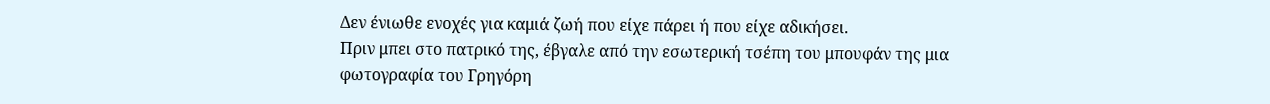Δεν ένιωθε ενοχές για καμιά ζωή που είχε πάρει ή που είχε αδικήσει.
Πριν μπει στο πατρικό της, έβγαλε από την εσωτερική τσέπη του μπουφάν της μια φωτογραφία του Γρηγόρη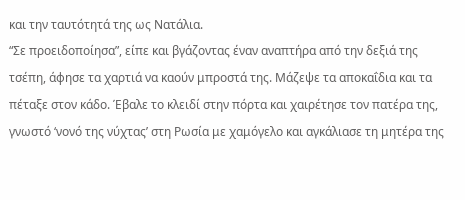και την ταυτότητά της ως Νατάλια.
“Σε προειδοποίησα”, είπε και βγάζοντας έναν αναπτήρα από την δεξιά της τσέπη, άφησε τα χαρτιά να καούν μπροστά της. Μάζεψε τα αποκαΐδια και τα πέταξε στον κάδο. Έβαλε το κλειδί στην πόρτα και χαιρέτησε τον πατέρα της, γνωστό ‘νονό της νύχτας’ στη Ρωσία με χαμόγελο και αγκάλιασε τη μητέρα της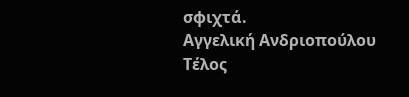σφιχτά.
Αγγελική Ανδριοπούλου
Τέλος